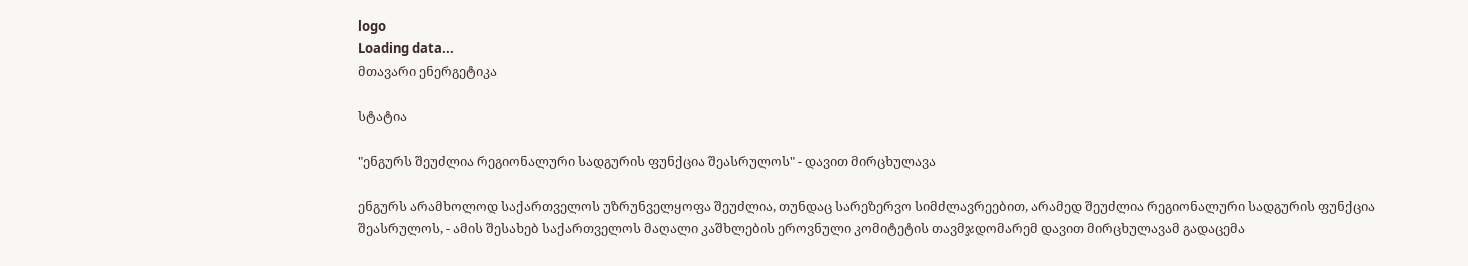logo
Loading data...
მთავარი ენერგეტიკა

სტატია

"ენგურს შეუძლია რეგიონალური სადგურის ფუნქცია შეასრულოს" - დავით მირცხულავა

ენგურს არამხოლოდ საქართველოს უზრუნველყოფა შეუძლია, თუნდაც სარეზერვო სიმძლავრეებით, არამედ შეუძლია რეგიონალური სადგურის ფუნქცია შეასრულოს, - ამის შესახებ საქართველოს მაღალი კაშხლების ეროვნული კომიტეტის თავმჯდომარემ დავით მირცხულავამ გადაცემა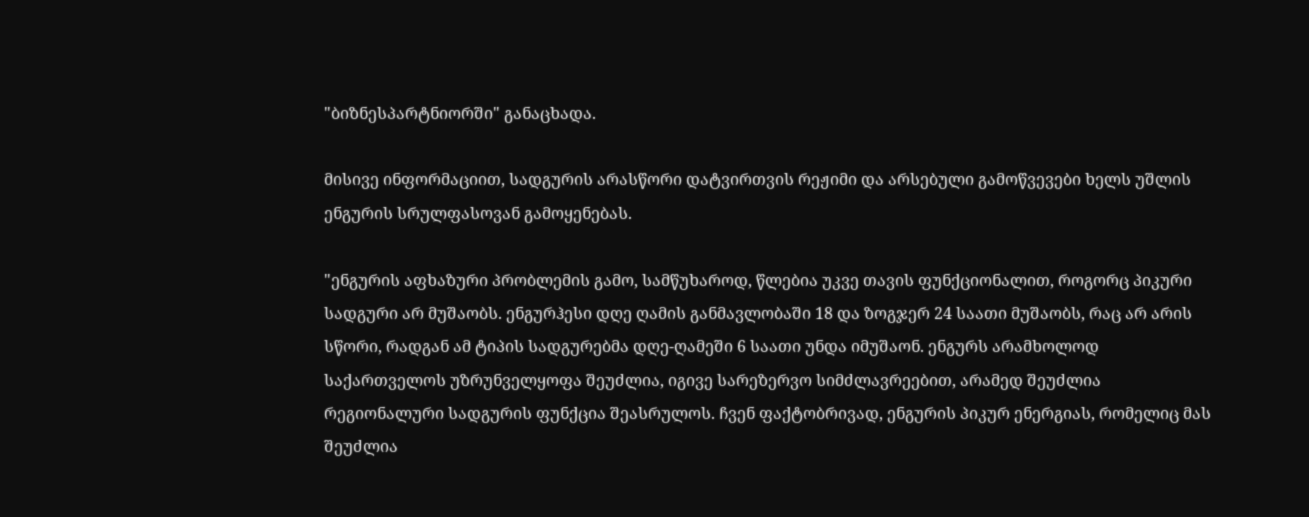"ბიზნესპარტნიორში" განაცხადა.

მისივე ინფორმაციით, სადგურის არასწორი დატვირთვის რეჟიმი და არსებული გამოწვევები ხელს უშლის ენგურის სრულფასოვან გამოყენებას.

"ენგურის აფხაზური პრობლემის გამო, სამწუხაროდ, წლებია უკვე თავის ფუნქციონალით, როგორც პიკური სადგური არ მუშაობს. ენგურჰესი დღე ღამის განმავლობაში 18 და ზოგჯერ 24 საათი მუშაობს, რაც არ არის სწორი, რადგან ამ ტიპის სადგურებმა დღე-ღამეში 6 საათი უნდა იმუშაონ. ენგურს არამხოლოდ საქართველოს უზრუნველყოფა შეუძლია, იგივე სარეზერვო სიმძლავრეებით, არამედ შეუძლია რეგიონალური სადგურის ფუნქცია შეასრულოს. ჩვენ ფაქტობრივად, ენგურის პიკურ ენერგიას, რომელიც მას შეუძლია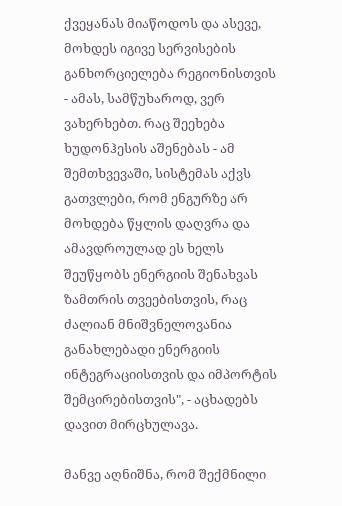ქვეყანას მიაწოდოს და ასევე, მოხდეს იგივე სერვისების განხორციელება რეგიონისთვის - ამას, სამწუხაროდ, ვერ ვახერხებთ. რაც შეეხება ხუდონჰესის აშენებას - ამ შემთხვევაში, სისტემას აქვს გათვლები, რომ ენგურზე არ მოხდება წყლის დაღვრა და ამავდროულად ეს ხელს შეუწყობს ენერგიის შენახვას ზამთრის თვეებისთვის, რაც ძალიან მნიშვნელოვანია განახლებადი ენერგიის ინტეგრაციისთვის და იმპორტის შემცირებისთვის", - აცხადებს დავით მირცხულავა.

მანვე აღნიშნა, რომ შექმნილი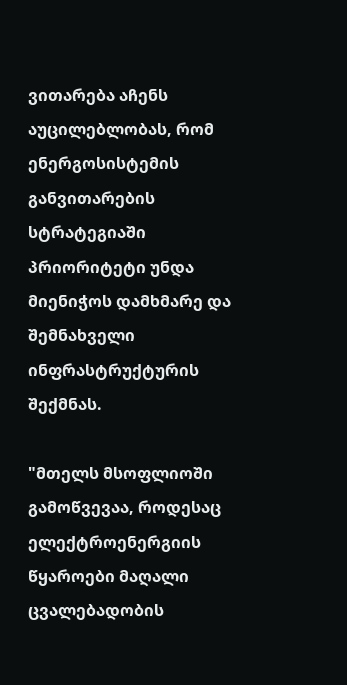ვითარება აჩენს აუცილებლობას, რომ ენერგოსისტემის განვითარების სტრატეგიაში პრიორიტეტი უნდა მიენიჭოს დამხმარე და შემნახველი ინფრასტრუქტურის შექმნას.

"მთელს მსოფლიოში გამოწვევაა, როდესაც ელექტროენერგიის წყაროები მაღალი ცვალებადობის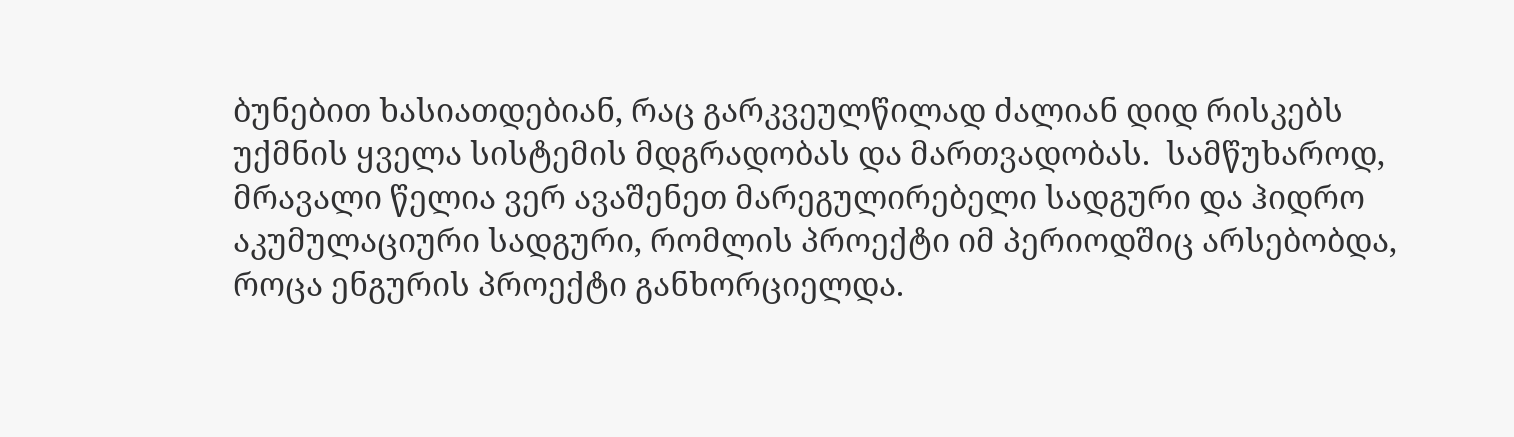ბუნებით ხასიათდებიან, რაც გარკვეულწილად ძალიან დიდ რისკებს უქმნის ყველა სისტემის მდგრადობას და მართვადობას.  სამწუხაროდ, მრავალი წელია ვერ ავაშენეთ მარეგულირებელი სადგური და ჰიდრო აკუმულაციური სადგური, რომლის პროექტი იმ პერიოდშიც არსებობდა, როცა ენგურის პროექტი განხორციელდა.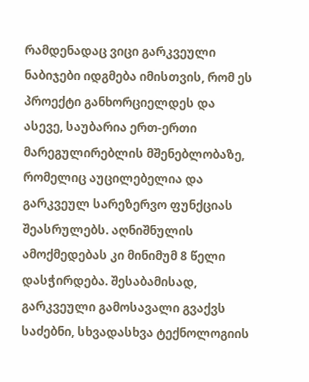რამდენადაც ვიცი გარკვეული ნაბიჯები იდგმება იმისთვის, რომ ეს პროექტი განხორციელდეს და ასევე, საუბარია ერთ-ერთი მარეგულირებლის მშენებლობაზე, რომელიც აუცილებელია და გარკვეულ სარეზერვო ფუნქციას შეასრულებს. აღნიშნულის ამოქმედებას კი მინიმუმ 8 წელი დასჭირდება. შესაბამისად, გარკვეული გამოსავალი გვაქვს საძებნი, სხვადასხვა ტექნოლოგიის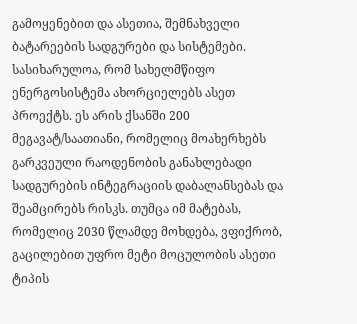გამოყენებით და ასეთია, შემნახველი ბატარეების სადგურები და სისტემები. სასიხარულოა, რომ სახელმწიფო ენერგოსისტემა ახორციელებს ასეთ პროექტს. ეს არის ქსანში 200 მეგავატ/საათიანი, რომელიც მოახერხებს გარკვეული რაოდენობის განახლებადი სადგურების ინტეგრაციის დაბალანსებას და შეამცირებს რისკს. თუმცა იმ მატებას, რომელიც 2030 წლამდე მოხდება, ვფიქრობ, გაცილებით უფრო მეტი მოცულობის ასეთი ტიპის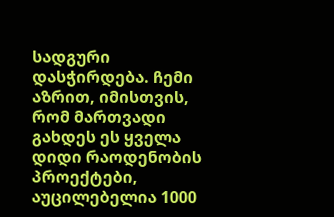სადგური დასჭირდება. ჩემი აზრით, იმისთვის, რომ მართვადი გახდეს ეს ყველა დიდი რაოდენობის პროექტები, აუცილებელია 1000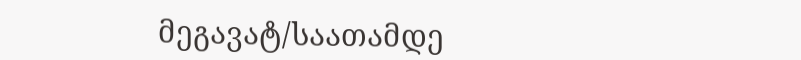მეგავატ/საათამდე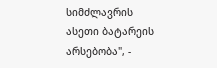სიმძლავრის ასეთი ბატარეის არსებობა", -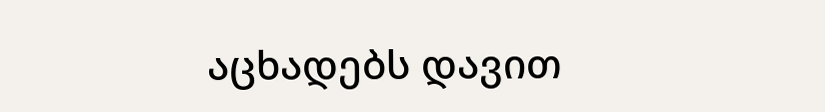აცხადებს დავით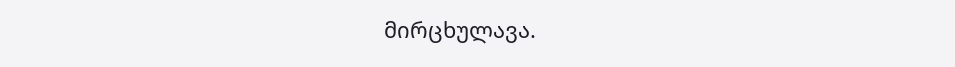მირცხულავა.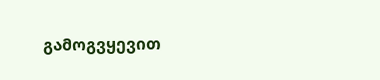გამოგვყევით